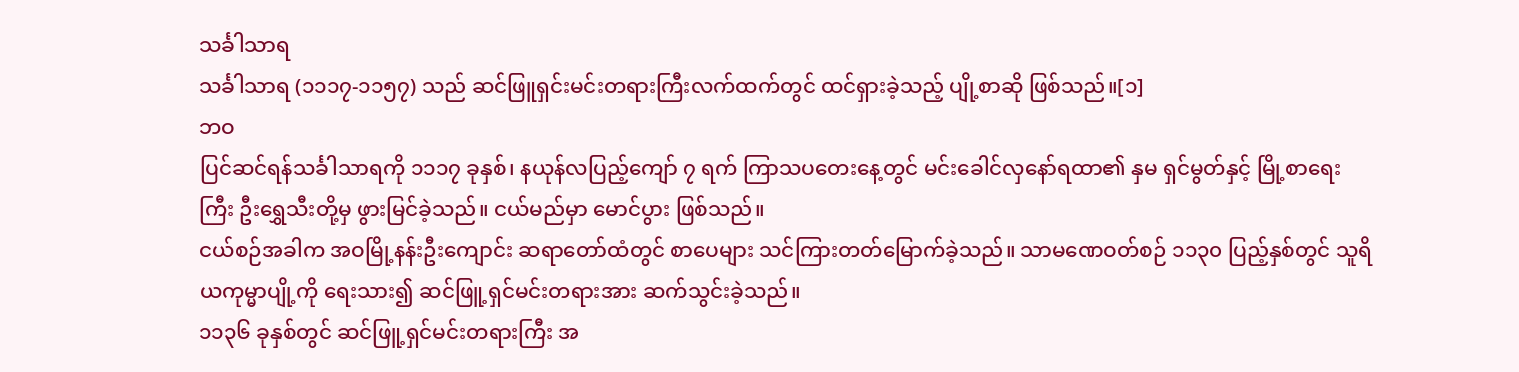သင်္ခါသာရ
သင်္ခါသာရ (၁၁၁၇-၁၁၅၇) သည် ဆင်ဖြူရှင်းမင်းတရားကြီးလက်ထက်တွင် ထင်ရှားခဲ့သည့် ပျို့စာဆို ဖြစ်သည်။[၁]
ဘဝ
ပြင်ဆင်ရန်သင်္ခါသာရကို ၁၁၁၇ ခုနှစ်၊ နယုန်လပြည့်ကျော် ၇ ရက် ကြာသပတေးနေ့တွင် မင်းခေါင်လှနော်ရထာ၏ နှမ ရှင်မွတ်နှင့် မြို့စာရေးကြီး ဦးရွှေသီးတို့မှ ဖွားမြင်ခဲ့သည်။ ငယ်မည်မှာ မောင်ပွား ဖြစ်သည်။
ငယ်စဉ်အခါက အဝမြို့နန်းဦးကျောင်း ဆရာတော်ထံတွင် စာပေများ သင်ကြားတတ်မြောက်ခဲ့သည်။ သာမဏေဝတ်စဉ် ၁၁၃၀ ပြည့်နှစ်တွင် သူရိယကုမ္မာပျို့ကို ရေးသား၍ ဆင်ဖြူ့ရှင်မင်းတရားအား ဆက်သွင်းခဲ့သည်။
၁၁၃၆ ခုနှစ်တွင် ဆင်ဖြူ့ရှင်မင်းတရားကြီး အ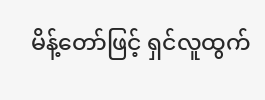မိန့်တော်ဖြင့် ရှင်လူထွက်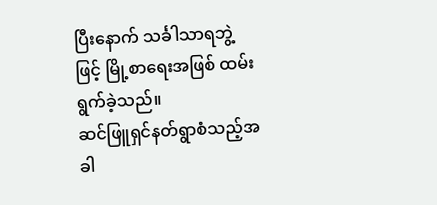ပြီးနောက် သင်္ခါသာရဘွဲ့ဖြင့် မြို့စာရေးအဖြစ် ထမ်းရွက်ခဲ့သည်။
ဆင်ဖြူရှင်နတ်ရွာစံသည့်အခါ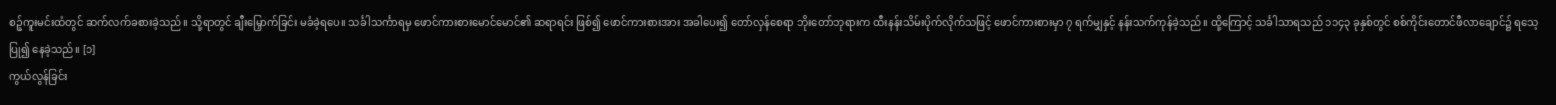စဉ့်ကူးမင်းထံတွင် ဆက်လက်ခစားခဲ့သည်။ သို့ရာတွင် ချီးမြှောက်ခြင်း မခံခဲ့ရပေ။ သင်္ခါသင်္ကာရမှ ဖောင်ကားစားမောင်မောင်၏ ဆရာရင်း ဖြစ်၍ ဖောင်ကားစားအား အခါပေး၍ တော်လှန်စေရာ ဘိုးတော်ဘုရားက ထီးနန်းသိမ်းပိုက်လိုက်သဖြင့် ဖောင်ကားစားမှာ ၇ ရက်မျှနှင့် နန်းသက်ကုန်ခဲ့သည်။ ထို့ကြောင့် သင်္ခါသာရသည် ၁၁၄၃ ခုနှစ်တွင် စစ်ကိုင်းတောင်ဖီလာချောင်၌ ရသေ့ပြု၍ နေခဲ့သည်။ [၁]
ကွယ်လွန်ခြင်း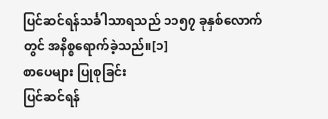ပြင်ဆင်ရန်သင်္ခါသာရသည် ၁၁၅၇ ခုနှစ်လောက်တွင် အနိစ္စရောက်ခဲ့သည်။[၁]
စာပေများ ပြုစုခြင်း
ပြင်ဆင်ရန်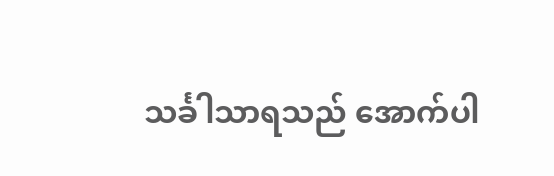သင်္ခါသာရသည် အောက်ပါ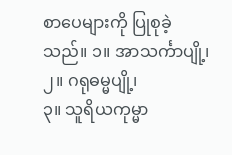စာပေများကို ပြုစုခဲ့သည်။ ၁။ အာသင်္ကာပျို့၊
၂။ ဂရုဓမ္မပျို့၊
၃။ သူရိယကုမ္မာ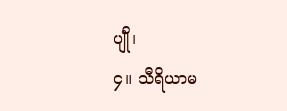ပျိုံ၊
၄။ သီရိယာမ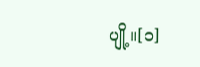ပျို့။[၁]